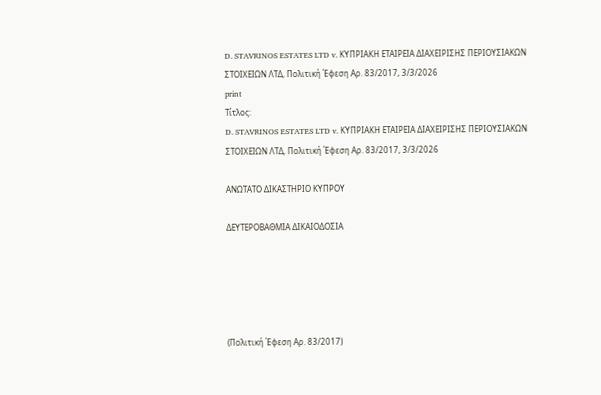D. STAVRINOS ESTATES LTD v. ΚΥΠΡΙΑΚΗ ΕΤΑΙΡΕΙΑ ΔΙΑΧΕΙΡΙΣΗΣ ΠΕΡΙΟΥΣΙΑΚΩΝ ΣΤΟΙΧΕΙΩΝ ΛΤΔ, Πολιτική Έφεση Αρ. 83/2017, 3/3/2026
print
Τίτλος:
D. STAVRINOS ESTATES LTD v. ΚΥΠΡΙΑΚΗ ΕΤΑΙΡΕΙΑ ΔΙΑΧΕΙΡΙΣΗΣ ΠΕΡΙΟΥΣΙΑΚΩΝ ΣΤΟΙΧΕΙΩΝ ΛΤΔ, Πολιτική Έφεση Αρ. 83/2017, 3/3/2026

ΑΝΩΤΑΤΟ ΔΙΚΑΣΤΗΡΙΟ ΚΥΠΡΟΥ

ΔΕΥΤΕΡΟΒΑΘΜΙΑ ΔΙΚΑΙΟΔΟΣΙΑ





(Πολιτική Έφεση Αρ. 83/2017)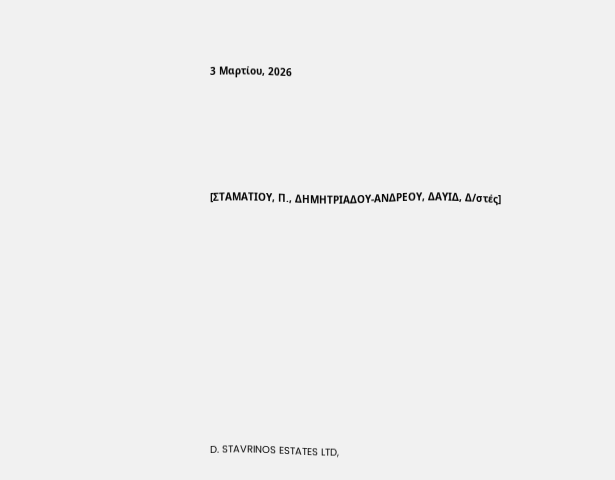3 Μαρτίου, 2026





[ΣΤΑΜΑΤΙΟΥ, Π., ΔΗΜΗΤΡΙΑΔΟΥ-ΑΝΔΡΕΟΥ, ΔΑΥΙΔ, Δ/στές]











D. STAVRINOS ESTATES LTD,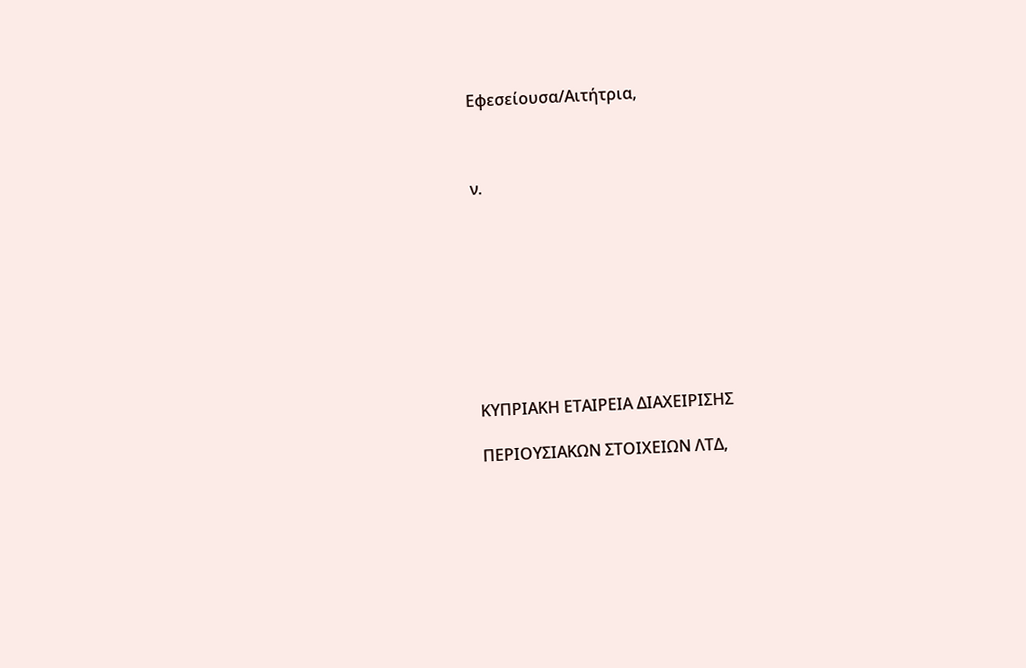Εφεσείουσα/Αιτήτρια,



ν.









ΚΥΠΡΙΑΚΗ ΕΤΑΙΡΕΙΑ ΔΙΑΧΕΙΡΙΣΗΣ

ΠΕΡΙΟΥΣΙΑΚΩΝ ΣΤΟΙΧΕΙΩΝ ΛΤΔ,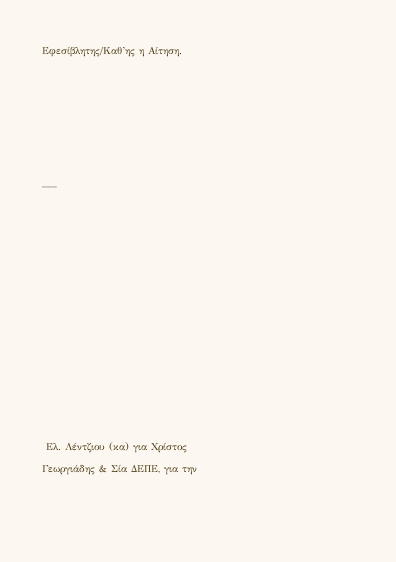Εφεσίβλητης/Καθ’ης η Αίτηση.





___











 Ελ. Λέντζιου (κα) για Χρίστος Γεωργιάδης & Σία ΔΕΠΕ, για την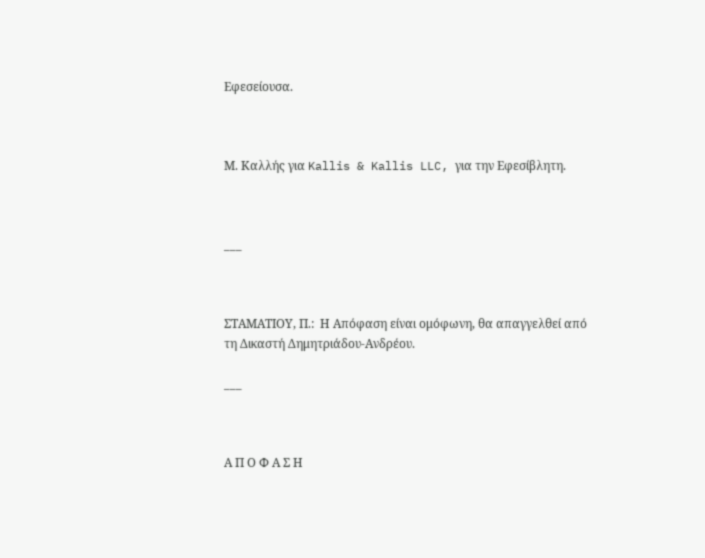Εφεσείουσα.



Μ. Καλλής για Kallis & Kallis LLC, για την Εφεσίβλητη.



___



ΣΤΑΜΑΤΙΟΥ, Π.:  Η Απόφαση είναι ομόφωνη, θα απαγγελθεί από τη Δικαστή Δημητριάδου-Ανδρέου.

___



Α Π Ο Φ Α Σ Η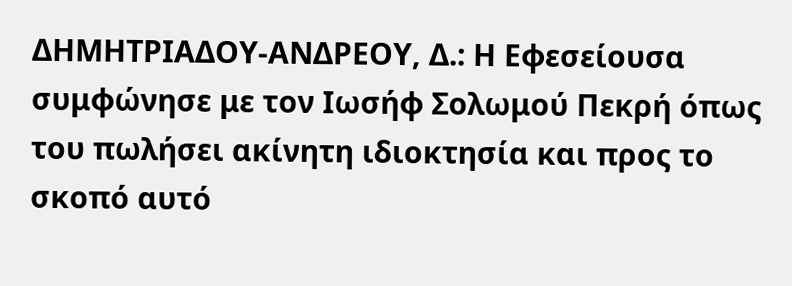ΔΗΜΗΤΡΙΑΔΟΥ-ΑΝΔΡΕΟΥ, Δ.: Η Εφεσείουσα συμφώνησε με τον Ιωσήφ Σολωμού Πεκρή όπως του πωλήσει ακίνητη ιδιοκτησία και προς το σκοπό αυτό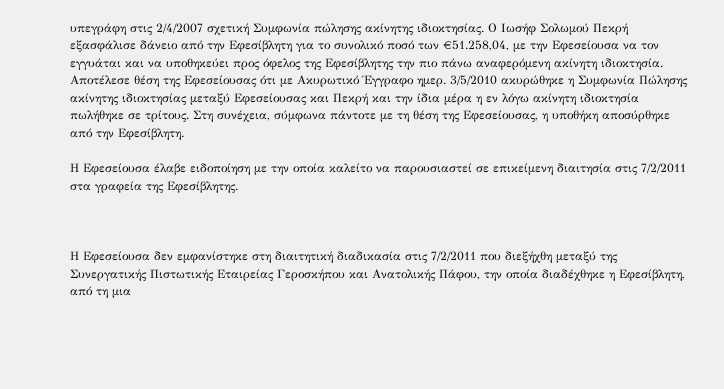υπεγράφη στις 2/4/2007 σχετική Συμφωνία πώλησης ακίνητης ιδιοκτησίας. Ο Ιωσήφ Σολωμού Πεκρή εξασφάλισε δάνειο από την Εφεσίβλητη για το συνολικό ποσό των €51.258,04, με την Εφεσείουσα να τον εγγυάται και να υποθηκεύει προς όφελος της Εφεσίβλητης την πιο πάνω αναφερόμενη ακίνητη ιδιοκτησία. Αποτέλεσε θέση της Εφεσείουσας ότι με Ακυρωτικό Έγγραφο ημερ. 3/5/2010 ακυρώθηκε η Συμφωνία Πώλησης ακίνητης ιδιοκτησίας μεταξύ Εφεσείουσας και Πεκρή και την ίδια μέρα η εν λόγω ακίνητη ιδιοκτησία πωλήθηκε σε τρίτους. Στη συνέχεια, σύμφωνα πάντοτε με τη θέση της Εφεσείουσας, η υποθήκη αποσύρθηκε από την Εφεσίβλητη.

Η Εφεσείουσα έλαβε ειδοποίηση με την οποία καλείτο να παρουσιαστεί σε επικείμενη διαιτησία στις 7/2/2011 στα γραφεία της Εφεσίβλητης.



Η Εφεσείουσα δεν εμφανίστηκε στη διαιτητική διαδικασία στις 7/2/2011 που διεξήχθη μεταξύ της Συνεργατικής Πιστωτικής Εταιρείας Γεροσκήπου και Ανατολικής Πάφου, την οποία διαδέχθηκε η Εφεσίβλητη, από τη μια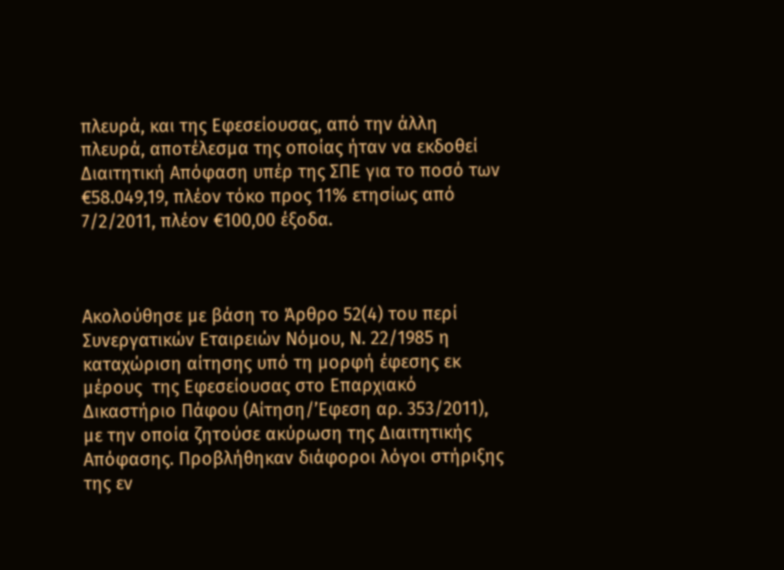πλευρά, και της Εφεσείουσας, από την άλλη πλευρά, αποτέλεσμα της οποίας ήταν να εκδοθεί Διαιτητική Απόφαση υπέρ της ΣΠΕ για το ποσό των €58.049,19, πλέον τόκο προς 11% ετησίως από 7/2/2011, πλέον €100,00 έξοδα.



Ακολούθησε με βάση το Άρθρο 52(4) του περί Συνεργατικών Εταιρειών Νόμου, Ν. 22/1985 η καταχώριση αίτησης υπό τη μορφή έφεσης εκ μέρους  της Εφεσείουσας στο Επαρχιακό Δικαστήριο Πάφου (Αίτηση/’Εφεση αρ. 353/2011), με την οποία ζητούσε ακύρωση της Διαιτητικής Απόφασης. Προβλήθηκαν διάφοροι λόγοι στήριξης της εν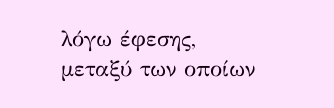λόγω έφεσης, μεταξύ των οποίων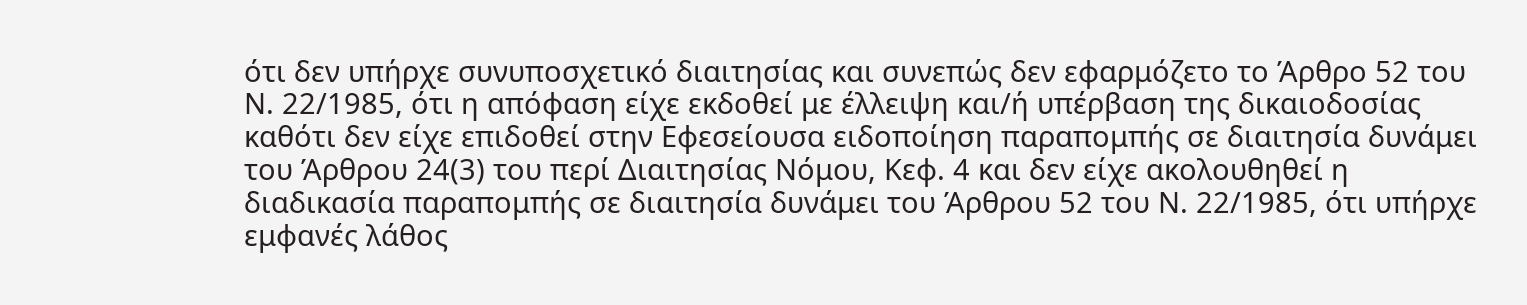ότι δεν υπήρχε συνυποσχετικό διαιτησίας και συνεπώς δεν εφαρμόζετο το Άρθρο 52 του Ν. 22/1985, ότι η απόφαση είχε εκδοθεί με έλλειψη και/ή υπέρβαση της δικαιοδοσίας καθότι δεν είχε επιδοθεί στην Εφεσείουσα ειδοποίηση παραπομπής σε διαιτησία δυνάμει του Άρθρου 24(3) του περί Διαιτησίας Νόμου, Κεφ. 4 και δεν είχε ακολουθηθεί η διαδικασία παραπομπής σε διαιτησία δυνάμει του Άρθρου 52 του Ν. 22/1985, ότι υπήρχε εμφανές λάθος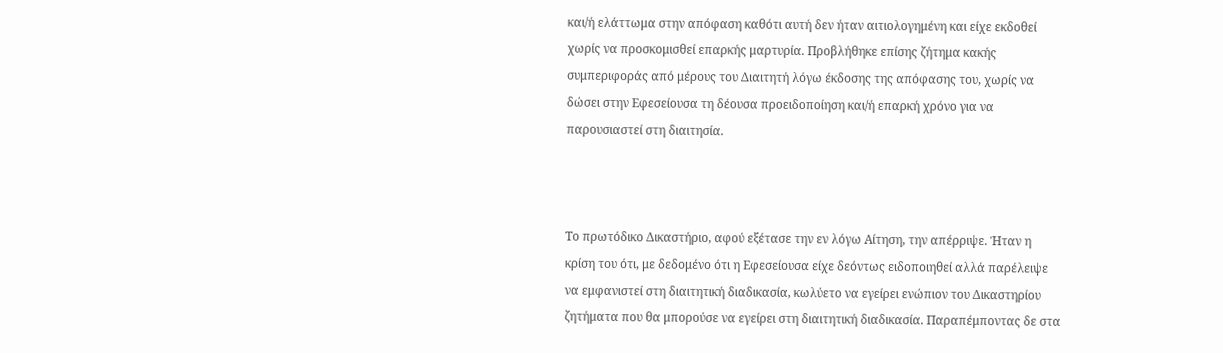και/ή ελάττωμα στην απόφαση καθότι αυτή δεν ήταν αιτιολογημένη και είχε εκδοθεί χωρίς να προσκομισθεί επαρκής μαρτυρία. Προβλήθηκε επίσης ζήτημα κακής συμπεριφοράς από μέρους του Διαιτητή λόγω έκδοσης της απόφασης του, χωρίς να δώσει στην Εφεσείουσα τη δέουσα προειδοποίηση και/ή επαρκή χρόνο για να παρουσιαστεί στη διαιτησία.



Το πρωτόδικο Δικαστήριο, αφού εξέτασε την εν λόγω Αίτηση, την απέρριψε. Ήταν η κρίση του ότι, με δεδομένο ότι η Εφεσείουσα είχε δεόντως ειδοποιηθεί αλλά παρέλειψε να εμφανιστεί στη διαιτητική διαδικασία, κωλύετο να εγείρει ενώπιον του Δικαστηρίου ζητήματα που θα μπορούσε να εγείρει στη διαιτητική διαδικασία. Παραπέμποντας δε στα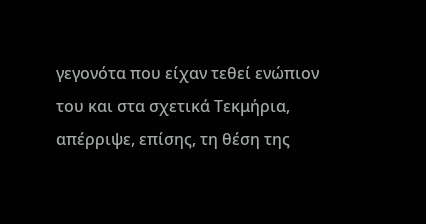γεγονότα που είχαν τεθεί ενώπιον του και στα σχετικά Τεκμήρια, απέρριψε, επίσης, τη θέση της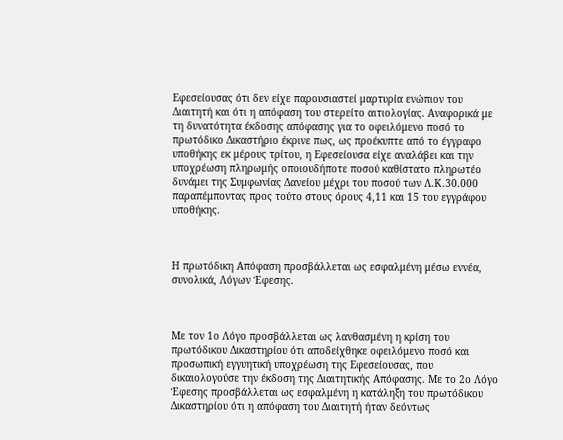Εφεσείουσας ότι δεν είχε παρουσιαστεί μαρτυρία ενώπιον του Διαιτητή και ότι η απόφαση του στερείτο αιτιολογίας. Αναφορικά με τη δυνατότητα έκδοσης απόφασης για το οφειλόμενο ποσό το πρωτόδικο Δικαστήριο έκρινε πως, ως προέκυπτε από το έγγραφο υποθήκης εκ μέρους τρίτου, η Εφεσείουσα είχε αναλάβει και την υποχρέωση πληρωμής οποιουδήποτε ποσού καθίστατο πληρωτέο δυνάμει της Συμφωνίας Δανείου μέχρι του ποσού των Λ.Κ.30.000 παραπέμποντας προς τούτο στους όρους 4,11 και 15 του εγγράφου υποθήκης.



Η πρωτόδικη Απόφαση προσβάλλεται ως εσφαλμένη μέσω εννέα, συνολικά, Λόγων Έφεσης.



Με τον 1ο Λόγο προσβάλλεται ως λανθασμένη η κρίση του πρωτόδικου Δικαστηρίου ότι αποδείχθηκε οφειλόμενο ποσό και προσωπική εγγυητική υποχρέωση της Εφεσείουσας, που δικαιολογούσε την έκδοση της Διαιτητικής Απόφασης. Με το 2ο Λόγο Έφεσης προσβάλλεται ως εσφαλμένη η κατάληξη του πρωτόδικου Δικαστηρίου ότι η απόφαση του Διαιτητή ήταν δεόντως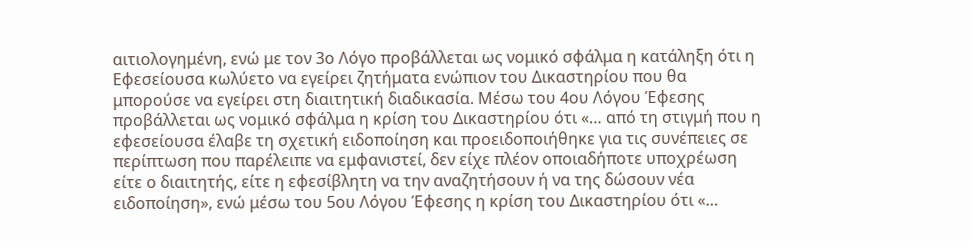αιτιολογημένη, ενώ με τον 3ο Λόγο προβάλλεται ως νομικό σφάλμα η κατάληξη ότι η Εφεσείουσα κωλύετο να εγείρει ζητήματα ενώπιον του Δικαστηρίου που θα μπορούσε να εγείρει στη διαιτητική διαδικασία. Μέσω του 4ου Λόγου Έφεσης προβάλλεται ως νομικό σφάλμα η κρίση του Δικαστηρίου ότι «… από τη στιγμή που η εφεσείουσα έλαβε τη σχετική ειδοποίηση και προειδοποιήθηκε για τις συνέπειες σε περίπτωση που παρέλειπε να εμφανιστεί, δεν είχε πλέον οποιαδήποτε υποχρέωση είτε ο διαιτητής, είτε η εφεσίβλητη να την αναζητήσουν ή να της δώσουν νέα ειδοποίηση», ενώ μέσω του 5ου Λόγου Έφεσης η κρίση του Δικαστηρίου ότι «…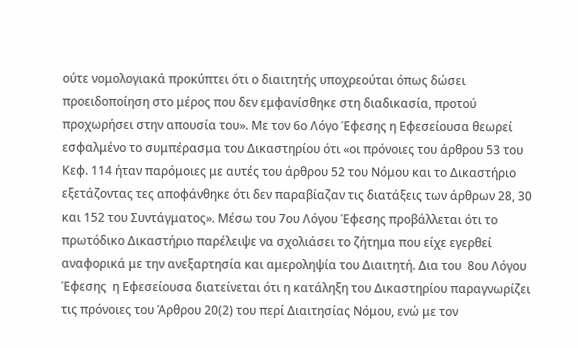ούτε νομολογιακά προκύπτει ότι ο διαιτητής υποχρεούται όπως δώσει προειδοποίηση στο μέρος που δεν εμφανίσθηκε στη διαδικασία, προτού προχωρήσει στην απουσία του». Με τον 6ο Λόγο Έφεσης η Εφεσείουσα θεωρεί εσφαλμένο το συμπέρασμα του Δικαστηρίου ότι «οι πρόνοιες του άρθρου 53 του Κεφ. 114 ήταν παρόμοιες με αυτές του άρθρου 52 του Νόμου και το Δικαστήριο εξετάζοντας τες αποφάνθηκε ότι δεν παραβίαζαν τις διατάξεις των άρθρων 28, 30 και 152 του Συντάγματος». Μέσω του 7ου Λόγου Έφεσης προβάλλεται ότι το πρωτόδικο Δικαστήριο παρέλειψε να σχολιάσει το ζήτημα που είχε εγερθεί αναφορικά με την ανεξαρτησία και αμεροληψία του Διαιτητή. Δια του  8ου Λόγου Έφεσης  η Εφεσείουσα διατείνεται ότι η κατάληξη του Δικαστηρίου παραγνωρίζει τις πρόνοιες του Άρθρου 20(2) του περί Διαιτησίας Νόμου, ενώ με τον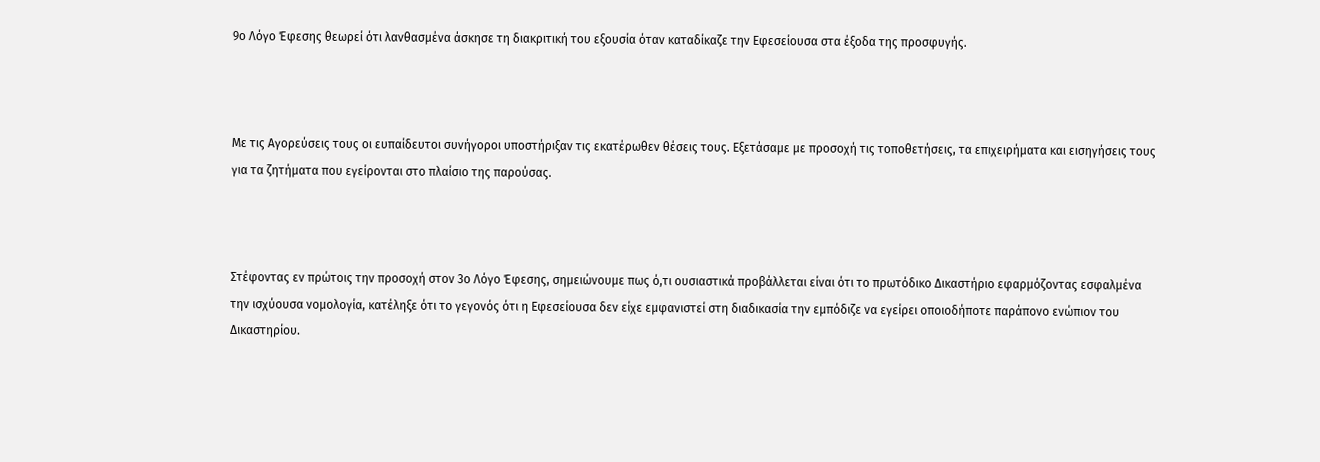9ο Λόγο Έφεσης θεωρεί ότι λανθασμένα άσκησε τη διακριτική του εξουσία όταν καταδίκαζε την Εφεσείουσα στα έξοδα της προσφυγής.



Με τις Αγορεύσεις τους οι ευπαίδευτοι συνήγοροι υποστήριξαν τις εκατέρωθεν θέσεις τους. Εξετάσαμε με προσοχή τις τοποθετήσεις, τα επιχειρήματα και εισηγήσεις τους για τα ζητήματα που εγείρονται στο πλαίσιο της παρούσας.



Στέφοντας εν πρώτοις την προσοχή στον 3ο Λόγο Έφεσης, σημειώνουμε πως ό,τι ουσιαστικά προβάλλεται είναι ότι το πρωτόδικο Δικαστήριο εφαρμόζοντας εσφαλμένα την ισχύουσα νομολογία, κατέληξε ότι το γεγονός ότι η Εφεσείουσα δεν είχε εμφανιστεί στη διαδικασία την εμπόδιζε να εγείρει οποιοδήποτε παράπονο ενώπιον του Δικαστηρίου.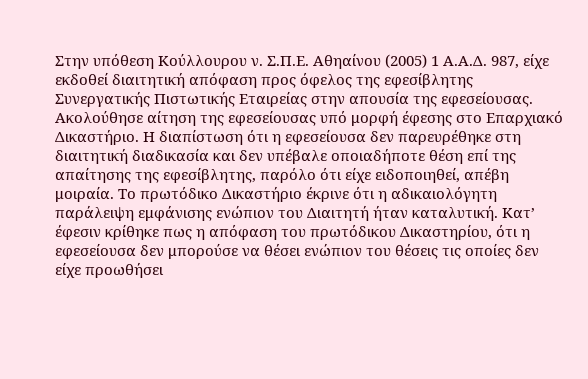Στην υπόθεση Κούλλουρου ν. Σ.Π.Ε. Αθηαίνου (2005) 1 Α.Α.Δ. 987, είχε εκδοθεί διαιτητική απόφαση προς όφελος της εφεσίβλητης Συνεργατικής Πιστωτικής Εταιρείας στην απουσία της εφεσείουσας. Ακολούθησε αίτηση της εφεσείουσας υπό μορφή έφεσης στο Επαρχιακό Δικαστήριο. Η διαπίστωση ότι η εφεσείουσα δεν παρευρέθηκε στη διαιτητική διαδικασία και δεν υπέβαλε οποιαδήποτε θέση επί της απαίτησης της εφεσίβλητης, παρόλο ότι είχε ειδοποιηθεί, απέβη μοιραία. Το πρωτόδικο Δικαστήριο έκρινε ότι η αδικαιολόγητη παράλειψη εμφάνισης ενώπιον του Διαιτητή ήταν καταλυτική. Κατ’ έφεσιν κρίθηκε πως η απόφαση του πρωτόδικου Δικαστηρίου, ότι η εφεσείουσα δεν μπορούσε να θέσει ενώπιον του θέσεις τις οποίες δεν είχε προωθήσει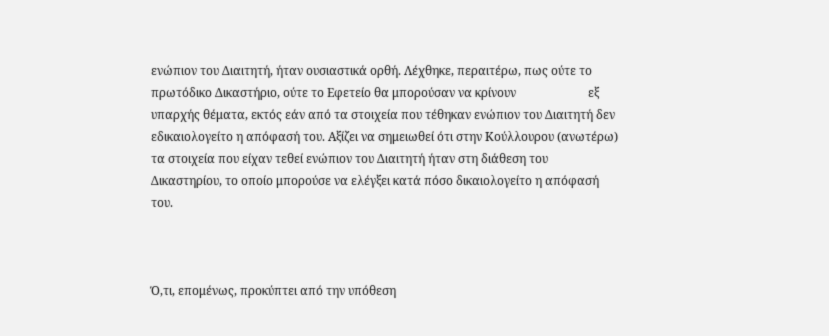ενώπιον του Διαιτητή, ήταν ουσιαστικά ορθή. Λέχθηκε, περαιτέρω, πως ούτε το πρωτόδικο Δικαστήριο, ούτε το Εφετείο θα μπορούσαν να κρίνουν                        εξ υπαρχής θέματα, εκτός εάν από τα στοιχεία που τέθηκαν ενώπιον του Διαιτητή δεν εδικαιολογείτο η απόφασή του. Αξίζει να σημειωθεί ότι στην Κούλλουρου (ανωτέρω) τα στοιχεία που είχαν τεθεί ενώπιον του Διαιτητή ήταν στη διάθεση του Δικαστηρίου, το οποίο μπορούσε να ελέγξει κατά πόσο δικαιολογείτο η απόφασή του.



Ό,τι, επομένως, προκύπτει από την υπόθεση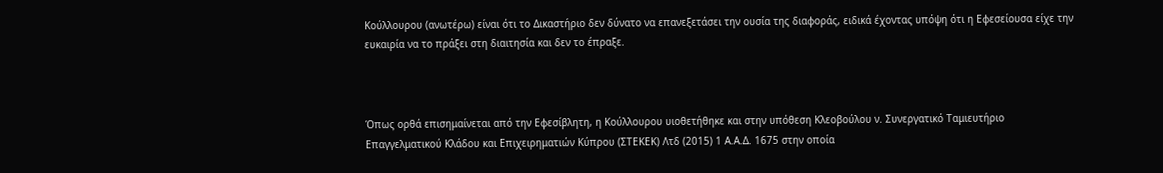Κούλλουρου (ανωτέρω) είναι ότι το Δικαστήριο δεν δύνατο να επανεξετάσει την ουσία της διαφοράς, ειδικά έχοντας υπόψη ότι η Εφεσείουσα είχε την ευκαιρία να το πράξει στη διαιτησία και δεν το έπραξε.



Όπως ορθά επισημαίνεται από την Εφεσίβλητη, η Κούλλουρου υιοθετήθηκε και στην υπόθεση Κλεοβούλου ν. Συνεργατικό Ταμιευτήριο Επαγγελματικού Κλάδου και Επιχειρηματιών Κύπρου (ΣΤΕΚΕΚ) Λτδ (2015) 1 Α.Α.Δ. 1675 στην οποία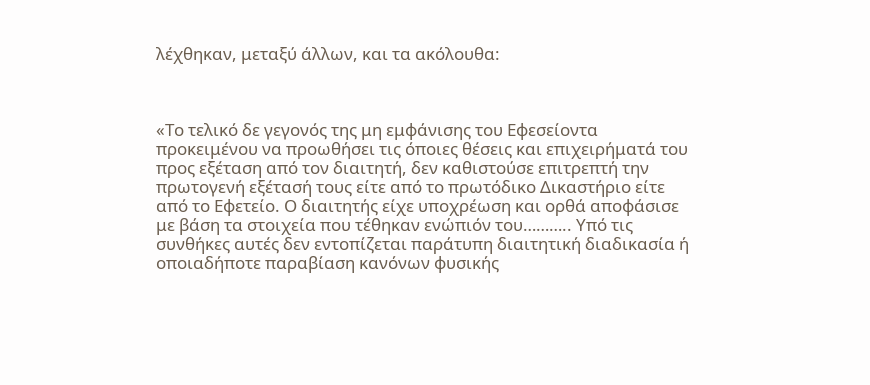λέχθηκαν, μεταξύ άλλων, και τα ακόλουθα:



«Το τελικό δε γεγονός της μη εμφάνισης του Εφεσείοντα προκειμένου να προωθήσει τις όποιες θέσεις και επιχειρήματά του προς εξέταση από τον διαιτητή, δεν καθιστούσε επιτρεπτή την πρωτογενή εξέτασή τους είτε από το πρωτόδικο Δικαστήριο είτε από το Εφετείο. Ο διαιτητής είχε υποχρέωση και ορθά αποφάσισε με βάση τα στοιχεία που τέθηκαν ενώπιόν του……….. Υπό τις συνθήκες αυτές δεν εντοπίζεται παράτυπη διαιτητική διαδικασία ή οποιαδήποτε παραβίαση κανόνων φυσικής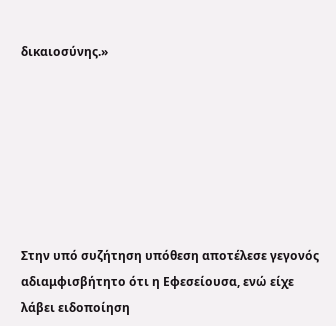δικαιοσύνης.»







Στην υπό συζήτηση υπόθεση αποτέλεσε γεγονός αδιαμφισβήτητο ότι η Εφεσείουσα, ενώ είχε λάβει ειδοποίηση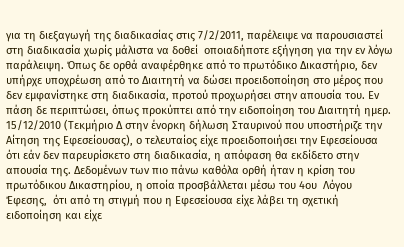για τη διεξαγωγή της διαδικασίας στις 7/2/2011, παρέλειψε να παρουσιαστεί στη διαδικασία χωρίς μάλιστα να δοθεί  οποιαδήποτε εξήγηση για την εν λόγω παράλειψη. Όπως δε ορθά αναφέρθηκε από το πρωτόδικο Δικαστήριο, δεν υπήρχε υποχρέωση από το Διαιτητή να δώσει προειδοποίηση στο μέρος που δεν εμφανίστηκε στη διαδικασία, προτού προχωρήσει στην απουσία του. Εν πάση δε περιπτώσει, όπως προκύπτει από την ειδοποίηση του Διαιτητή ημερ. 15/12/2010 (Τεκμήριο Δ στην ένορκη δήλωση Σταυρινού που υποστήριζε την Αίτηση της Εφεσείουσας), ο τελευταίος είχε προειδοποιήσει την Εφεσείουσα ότι εάν δεν παρευρίσκετο στη διαδικασία, η απόφαση θα εκδίδετο στην απουσία της. Δεδομένων των πιο πάνω καθόλα ορθή ήταν η κρίση του πρωτόδικου Δικαστηρίου, η οποία προσβάλλεται μέσω του 4ου  Λόγου Έφεσης,  ότι από τη στιγμή που η Εφεσείουσα είχε λάβει τη σχετική ειδοποίηση και είχε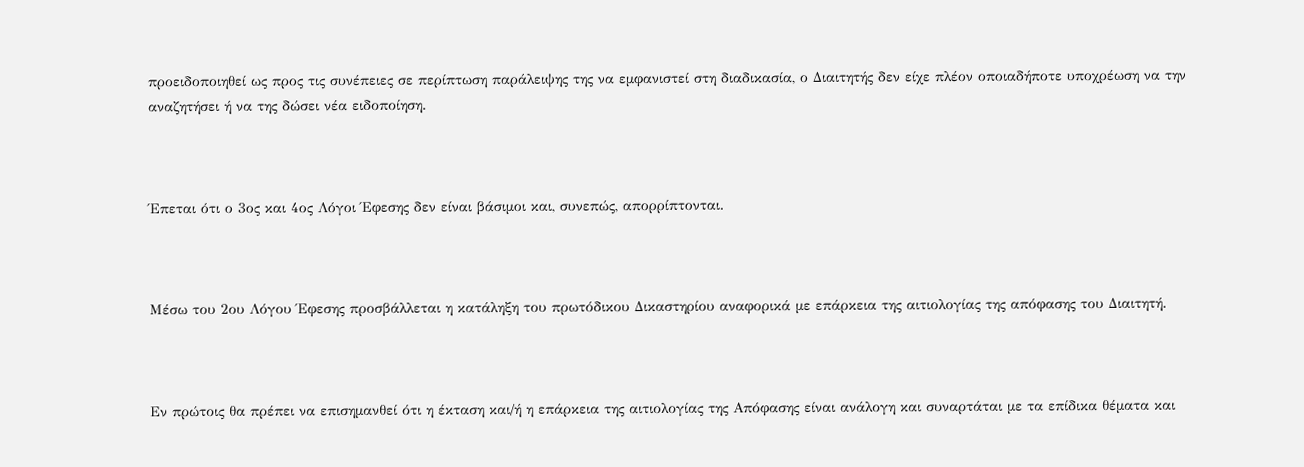προειδοποιηθεί ως προς τις συνέπειες σε περίπτωση παράλειψης της να εμφανιστεί στη διαδικασία, ο Διαιτητής δεν είχε πλέον οποιαδήποτε υποχρέωση να την αναζητήσει ή να της δώσει νέα ειδοποίηση.



Έπεται ότι ο 3ος και 4ος Λόγοι Έφεσης δεν είναι βάσιμοι και, συνεπώς, απορρίπτονται.



Mέσω του 2ου Λόγου Έφεσης προσβάλλεται η κατάληξη του πρωτόδικου Δικαστηρίου αναφορικά με επάρκεια της αιτιολογίας της απόφασης του Διαιτητή.



Εν πρώτοις θα πρέπει να επισημανθεί ότι η έκταση και/ή η επάρκεια της αιτιολογίας της Απόφασης είναι ανάλογη και συναρτάται με τα επίδικα θέματα και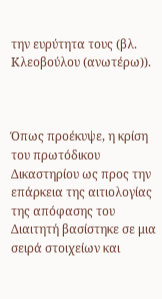την ευρύτητα τους (βλ. Κλεοβούλου (ανωτέρω)).



Όπως προέκυψε, η κρίση του πρωτόδικου Δικαστηρίου ως προς την επάρκεια της αιτιολογίας της απόφασης του Διαιτητή βασίστηκε σε μια σειρά στοιχείων και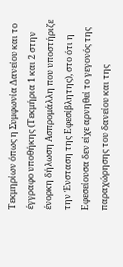Τεκμηρίων όπως η Συμφωνία Δανείου και το έγγραφο υποθήκης (Τεκμήρια 1 και 2 στην ένορκη δήλωση Ασπρομάλλη που υποστήριζε την Ένσταση της Εφεσίβλητης), στο ότι η Εφεσείουσα δεν είχε αρνηθεί το γεγονός της παραχώρησης του δανείου και της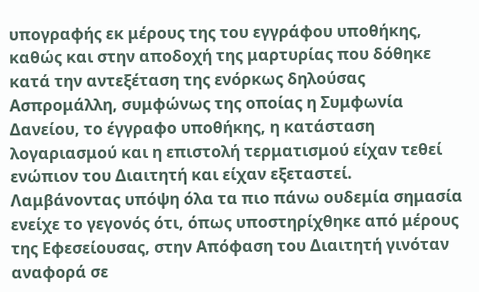υπογραφής εκ μέρους της του εγγράφου υποθήκης, καθώς και στην αποδοχή της μαρτυρίας που δόθηκε κατά την αντεξέταση της ενόρκως δηλούσας Ασπρομάλλη, συμφώνως της οποίας η Συμφωνία Δανείου, το έγγραφο υποθήκης, η κατάσταση λογαριασμού και η επιστολή τερματισμού είχαν τεθεί ενώπιον του Διαιτητή και είχαν εξεταστεί. Λαμβάνοντας υπόψη όλα τα πιο πάνω ουδεμία σημασία ενείχε το γεγονός ότι, όπως υποστηρίχθηκε από μέρους της Εφεσείουσας, στην Απόφαση του Διαιτητή γινόταν αναφορά σε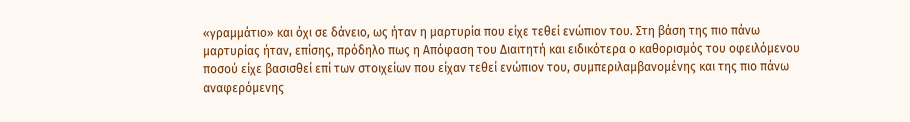«γραμμάτιο» και όχι σε δάνειο, ως ήταν η μαρτυρία που είχε τεθεί ενώπιον του. Στη βάση της πιο πάνω μαρτυρίας ήταν, επίσης, πρόδηλο πως η Απόφαση του Διαιτητή και ειδικότερα ο καθορισμός του οφειλόμενου ποσού είχε βασισθεί επί των στοιχείων που είχαν τεθεί ενώπιον του, συμπεριλαμβανομένης και της πιο πάνω αναφερόμενης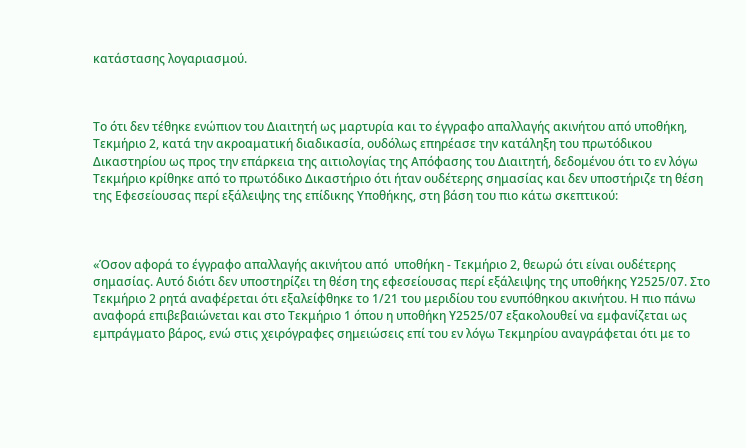κατάστασης λογαριασμού.



Το ότι δεν τέθηκε ενώπιον του Διαιτητή ως μαρτυρία και το έγγραφο απαλλαγής ακινήτου από υποθήκη, Τεκμήριο 2, κατά την ακροαματική διαδικασία, ουδόλως επηρέασε την κατάληξη του πρωτόδικου Δικαστηρίου ως προς την επάρκεια της αιτιολογίας της Απόφασης του Διαιτητή, δεδομένου ότι το εν λόγω Τεκμήριο κρίθηκε από το πρωτόδικο Δικαστήριο ότι ήταν ουδέτερης σημασίας και δεν υποστήριζε τη θέση της Εφεσείουσας περί εξάλειψης της επίδικης Υποθήκης, στη βάση του πιο κάτω σκεπτικού:



«Όσον αφορά το έγγραφο απαλλαγής ακινήτου από  υποθήκη - Τεκμήριο 2, θεωρώ ότι είναι ουδέτερης σημασίας. Αυτό διότι δεν υποστηρίζει τη θέση της εφεσείουσας περί εξάλειψης της υποθήκης Υ2525/07. Στο Τεκμήριο 2 ρητά αναφέρεται ότι εξαλείφθηκε το 1/21 του μεριδίου του ενυπόθηκου ακινήτου. Η πιο πάνω αναφορά επιβεβαιώνεται και στο Τεκμήριο 1 όπου η υποθήκη Υ2525/07 εξακολουθεί να εμφανίζεται ως εμπράγματο βάρος, ενώ στις χειρόγραφες σημειώσεις επί του εν λόγω Τεκμηρίου αναγράφεται ότι με το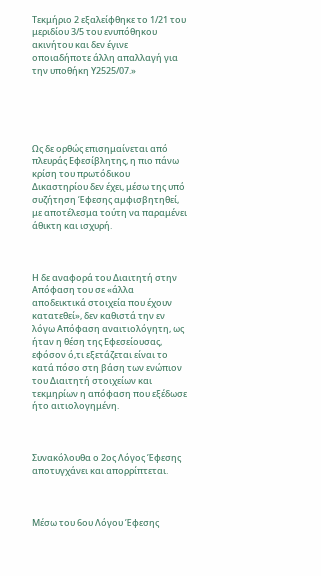Τεκμήριο 2 εξαλείφθηκε το 1/21 του μεριδίου 3/5 του ενυπόθηκου ακινήτου και δεν έγινε οποιαδήποτε άλλη απαλλαγή για την υποθήκη Υ2525/07.»





Ως δε ορθώς επισημαίνεται από πλευράς Εφεσίβλητης, η πιο πάνω κρίση του πρωτόδικου Δικαστηρίου δεν έχει, μέσω της υπό συζήτηση Έφεσης αμφισβητηθεί, με αποτέλεσμα τούτη να παραμένει άθικτη και ισχυρή.



Η δε αναφορά του Διαιτητή στην Απόφαση του σε «άλλα αποδεικτικά στοιχεία που έχουν κατατεθεί», δεν καθιστά την εν λόγω Απόφαση αναιτιολόγητη, ως ήταν η θέση της Εφεσείουσας, εφόσον ό,τι εξετάζεται είναι το κατά πόσο στη βάση των ενώπιον του Διαιτητή στοιχείων και τεκμηρίων η απόφαση που εξέδωσε ήτο αιτιολογημένη.



Συνακόλουθα ο 2ος Λόγος Έφεσης αποτυγχάνει και απορρίπτεται.



Μέσω του 6ου Λόγου Έφεσης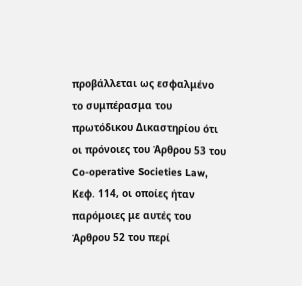προβάλλεται ως εσφαλμένο το συμπέρασμα του πρωτόδικου Δικαστηρίου ότι οι πρόνοιες του Άρθρου 53 του                         Co-operative Societies Law, Κεφ. 114, οι οποίες ήταν παρόμοιες με αυτές του Άρθρου 52 του περί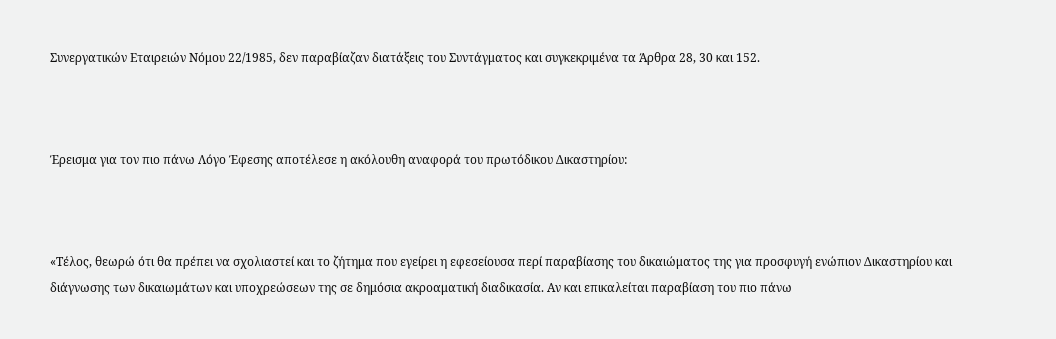Συνεργατικών Εταιρειών Νόμου 22/1985, δεν παραβίαζαν διατάξεις του Συντάγματος και συγκεκριμένα τα Άρθρα 28, 30 και 152.



Έρεισμα για τον πιο πάνω Λόγο Έφεσης αποτέλεσε η ακόλουθη αναφορά του πρωτόδικου Δικαστηρίου:



«Τέλος, θεωρώ ότι θα πρέπει να σχολιαστεί και το ζήτημα που εγείρει η εφεσείουσα περί παραβίασης του δικαιώματος της για προσφυγή ενώπιον Δικαστηρίου και διάγνωσης των δικαιωμάτων και υποχρεώσεων της σε δημόσια ακροαματική διαδικασία. Αν και επικαλείται παραβίαση του πιο πάνω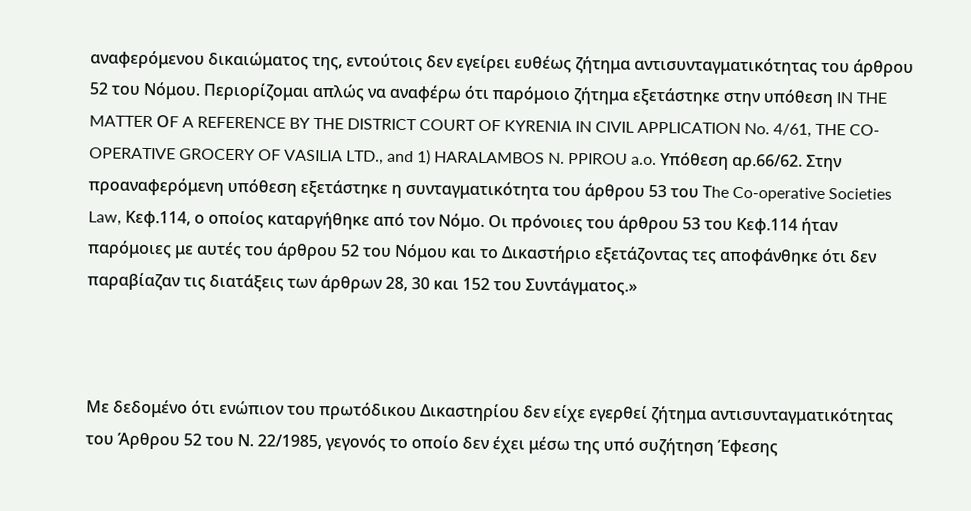αναφερόμενου δικαιώματος της, εντούτοις δεν εγείρει ευθέως ζήτημα αντισυνταγματικότητας του άρθρου 52 του Νόμου. Περιορίζομαι απλώς να αναφέρω ότι παρόμοιο ζήτημα εξετάστηκε στην υπόθεση IN THE MATTER ΟF A REFERENCE BY THE DISTRICT COURT OF KYRENIA IN CIVIL APPLICATION No. 4/61, THE CO-OPERATIVE GROCERY OF VASILIA LTD., and 1) HARALAMBOS N. PPIROU a.o. Υπόθεση αρ.66/62. Στην προαναφερόμενη υπόθεση εξετάστηκε η συνταγματικότητα του άρθρου 53 του Τhe Co-operative Societies Law, Κεφ.114, ο οποίος καταργήθηκε από τον Νόμο. Οι πρόνοιες του άρθρου 53 του Κεφ.114 ήταν παρόμοιες με αυτές του άρθρου 52 του Νόμου και το Δικαστήριο εξετάζοντας τες αποφάνθηκε ότι δεν παραβίαζαν τις διατάξεις των άρθρων 28, 30 και 152 του Συντάγματος.»



Με δεδομένο ότι ενώπιον του πρωτόδικου Δικαστηρίου δεν είχε εγερθεί ζήτημα αντισυνταγματικότητας του Άρθρου 52 του Ν. 22/1985, γεγονός το οποίο δεν έχει μέσω της υπό συζήτηση Έφεσης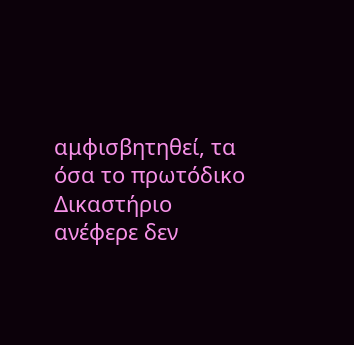αμφισβητηθεί, τα όσα το πρωτόδικο Δικαστήριο ανέφερε δεν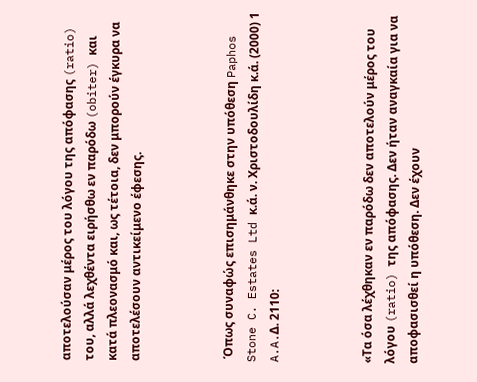αποτελούσαν μέρος του λόγου της απόφασης (ratio) του, αλλά λεχθέντα ειρήσθω εν παρόδω (obiter) και κατά πλεονασμό και, ως τέτοια, δεν μπορούν έγκυρα να αποτελέσουν αντικείμενο έφεσης.



 Όπως συναφώς επισημάνθηκε στην υπόθεση Paphos Stone C. Estates Ltd κ.ά. ν. Χριστοδουλίδη κ.ά. (2000) 1 A.A.Δ. 2110:



«Τα όσα λέχθηκαν εν παρόδω δεν αποτελούν μέρος του λόγου (ratio) της απόφασης. Δεν ήταν αναγκαία για να αποφασισθεί η υπόθεση. Δεν έχουν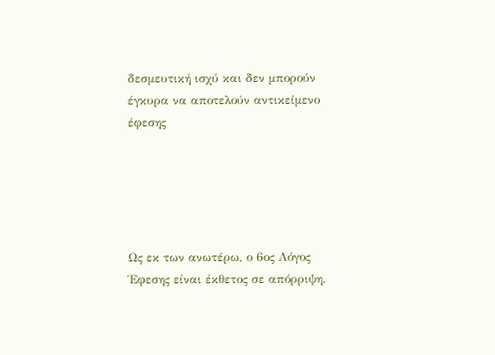δεσμευτική ισχύ και δεν μπορούν έγκυρα να αποτελούν αντικείμενο έφεσης





Ως εκ των ανωτέρω, ο 6ος Λόγος Έφεσης είναι έκθετος σε απόρριψη.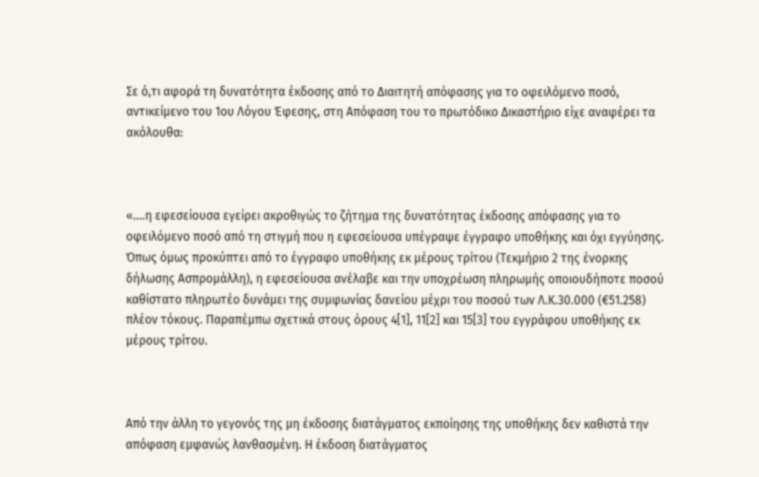Σε ό,τι αφορά τη δυνατότητα έκδοσης από το Διαιτητή απόφασης για το οφειλόμενο ποσό, αντικείμενο του 1ου Λόγου Έφεσης, στη Απόφαση του το πρωτόδικο Δικαστήριο είχε αναφέρει τα ακόλουθα:



«….η εφεσείουσα εγείρει ακροθιγώς το ζήτημα της δυνατότητας έκδοσης απόφασης για το οφειλόμενο ποσό από τη στιγμή που η εφεσείουσα υπέγραψε έγγραφο υποθήκης και όχι εγγύησης. Όπως όμως προκύπτει από το έγγραφο υποθήκης εκ μέρους τρίτου (Τεκμήριο 2 της ένορκης δήλωσης Ασπρομάλλη), η εφεσείουσα ανέλαβε και την υποχρέωση πληρωμής οποιουδήποτε ποσού καθίστατο πληρωτέο δυνάμει της συμφωνίας δανείου μέχρι του ποσού των Λ.Κ.30.000 (€51.258) πλέον τόκους. Παραπέμπω σχετικά στους όρους 4[1], 11[2] και 15[3] του εγγράφου υποθήκης εκ μέρους τρίτου.



Από την άλλη το γεγονός της μη έκδοσης διατάγματος εκποίησης της υποθήκης δεν καθιστά την απόφαση εμφανώς λανθασμένη. Η έκδοση διατάγματος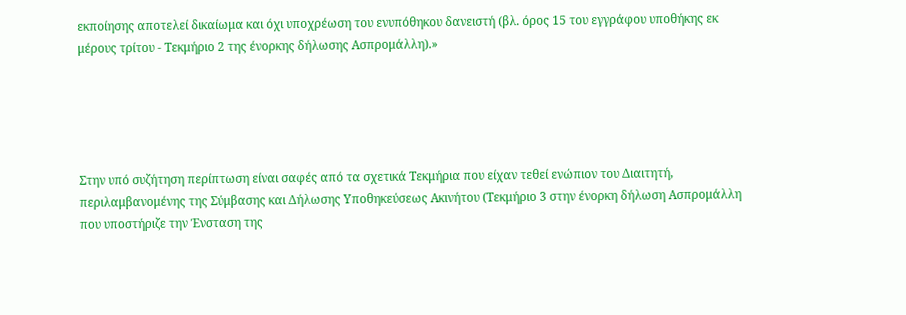εκποίησης αποτελεί δικαίωμα και όχι υποχρέωση του ενυπόθηκου δανειστή (βλ. όρος 15 του εγγράφου υποθήκης εκ μέρους τρίτου - Τεκμήριο 2 της ένορκης δήλωσης Ασπρομάλλη).»





Στην υπό συζήτηση περίπτωση είναι σαφές από τα σχετικά Τεκμήρια που είχαν τεθεί ενώπιον του Διαιτητή, περιλαμβανομένης της Σύμβασης και Δήλωσης Υποθηκεύσεως Ακινήτου (Τεκμήριο 3 στην ένορκη δήλωση Ασπρομάλλη που υποστήριζε την Ένσταση της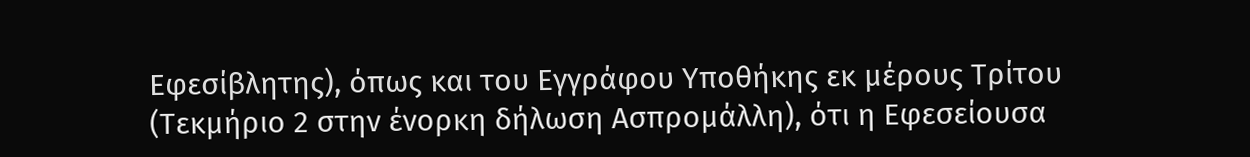Εφεσίβλητης), όπως και του Εγγράφου Υποθήκης εκ μέρους Τρίτου (Τεκμήριο 2 στην ένορκη δήλωση Ασπρομάλλη), ότι η Εφεσείουσα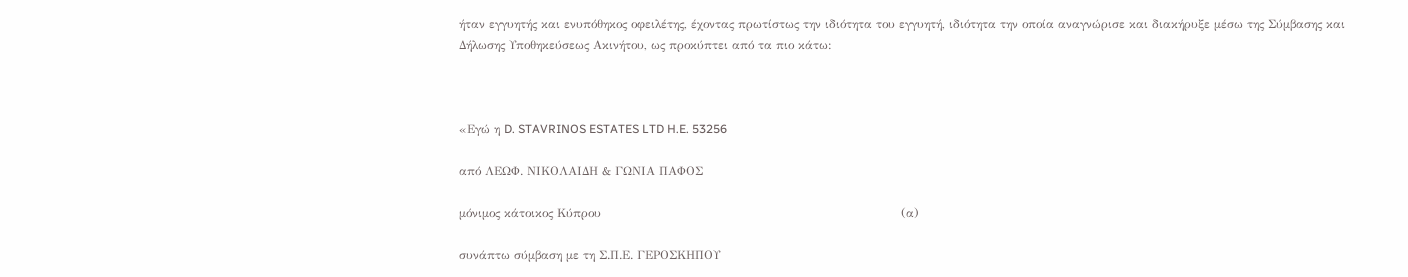ήταν εγγυητής και ενυπόθηκος οφειλέτης, έχοντας πρωτίστως την ιδιότητα του εγγυητή, ιδιότητα την οποία αναγνώρισε και διακήρυξε μέσω της Σύμβασης και Δήλωσης Υποθηκεύσεως Ακινήτου, ως προκύπτει από τα πιο κάτω:



«Εγώ η D. STAVRINOS ESTATES LTD H.E. 53256

από ΛΕΩΦ. ΝΙΚΟΛΑΙΔΗ & ΓΩΝΙΑ ΠΑΦΟΣ

μόνιμος κάτοικος Κύπρου                                                                           (α)

συνάπτω σύμβαση με τη Σ.Π.Ε. ΓΕΡΟΣΚΗΠΟΥ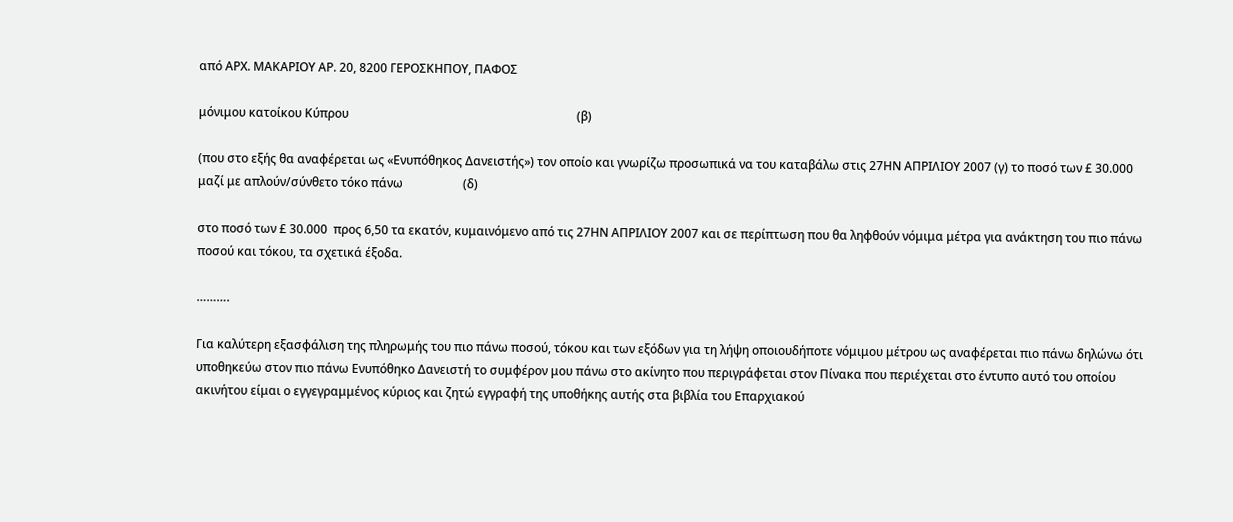από ΑΡΧ. ΜΑΚΑΡΙΟΥ ΑΡ. 20, 8200 ΓΕΡΟΣΚΗΠΟΥ, ΠΑΦΟΣ

μόνιμου κατοίκου Κύπρου                                                                            (β)

(που στο εξής θα αναφέρεται ως «Ενυπόθηκος Δανειστής») τον οποίο και γνωρίζω προσωπικά να του καταβάλω στις 27ΗΝ ΑΠΡΙΛΙΟΥ 2007 (γ) το ποσό των £ 30.000 μαζί με απλούν/σύνθετο τόκο πάνω                    (δ)

στο ποσό των £ 30.000  προς 6,50 τα εκατόν, κυμαινόμενο από τις 27ΗΝ ΑΠΡΙΛΙΟΥ 2007 και σε περίπτωση που θα ληφθούν νόμιμα μέτρα για ανάκτηση του πιο πάνω ποσού και τόκου, τα σχετικά έξοδα.

……….

Για καλύτερη εξασφάλιση της πληρωμής του πιο πάνω ποσού, τόκου και των εξόδων για τη λήψη οποιουδήποτε νόμιμου μέτρου ως αναφέρεται πιο πάνω δηλώνω ότι υποθηκεύω στον πιο πάνω Ενυπόθηκο Δανειστή το συμφέρον μου πάνω στο ακίνητο που περιγράφεται στον Πίνακα που περιέχεται στο έντυπο αυτό του οποίου ακινήτου είμαι ο εγγεγραμμένος κύριος και ζητώ εγγραφή της υποθήκης αυτής στα βιβλία του Επαρχιακού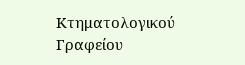Κτηματολογικού Γραφείου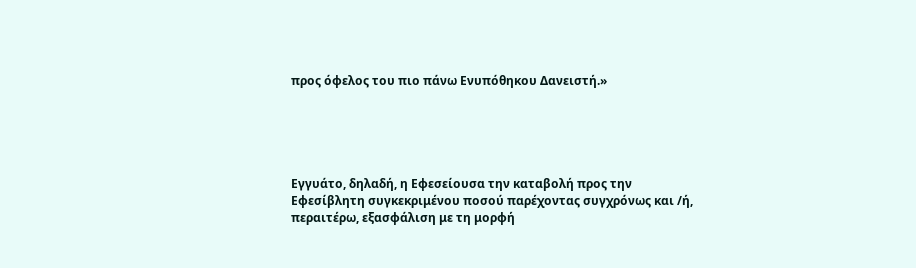προς όφελος του πιο πάνω Ενυπόθηκου Δανειστή.»





Εγγυάτο, δηλαδή, η Εφεσείουσα την καταβολή προς την Εφεσίβλητη συγκεκριμένου ποσού παρέχοντας συγχρόνως και /ή, περαιτέρω, εξασφάλιση με τη μορφή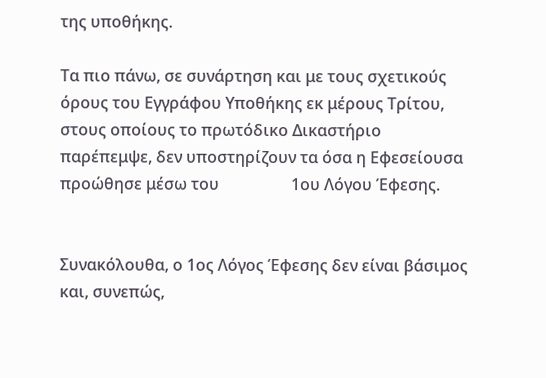της υποθήκης.

Τα πιο πάνω, σε συνάρτηση και με τους σχετικούς όρους του Εγγράφου Υποθήκης εκ μέρους Τρίτου, στους οποίους το πρωτόδικο Δικαστήριο παρέπεμψε, δεν υποστηρίζουν τα όσα η Εφεσείουσα προώθησε μέσω του                  1ου Λόγου Έφεσης.


Συνακόλουθα, ο 1ος Λόγος Έφεσης δεν είναι βάσιμος και, συνεπώς,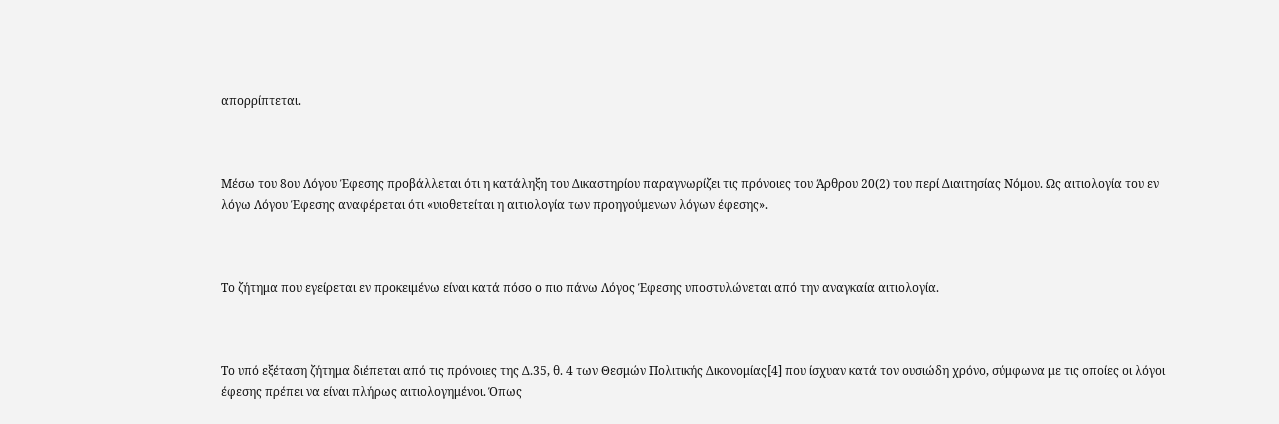απορρίπτεται.



Μέσω του 8ου Λόγου Έφεσης προβάλλεται ότι η κατάληξη του Δικαστηρίου παραγνωρίζει τις πρόνοιες του Άρθρου 20(2) του περί Διαιτησίας Νόμου. Ως αιτιολογία του εν λόγω Λόγου Έφεσης αναφέρεται ότι «υιοθετείται η αιτιολογία των προηγούμενων λόγων έφεσης».



Το ζήτημα που εγείρεται εν προκειμένω είναι κατά πόσο ο πιο πάνω Λόγος Έφεσης υποστυλώνεται από την αναγκαία αιτιολογία.



Το υπό εξέταση ζήτημα διέπεται από τις πρόνοιες της Δ.35, θ. 4 των Θεσμών Πολιτικής Δικονομίας[4] που ίσχυαν κατά τον ουσιώδη χρόνο, σύμφωνα με τις οποίες οι λόγοι έφεσης πρέπει να είναι πλήρως αιτιολογημένοι. Όπως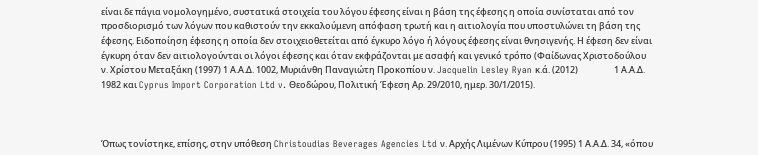είναι δε πάγια νομολογημένο, συστατικά στοιχεία του λόγου έφεσης είναι η βάση της έφεσης η οποία συνίσταται από τον προσδιορισμό των λόγων που καθιστούν την εκκαλούμενη απόφαση τρωτή και η αιτιολογία που υποστυλώνει τη βάση της έφεσης. Ειδοποίηση έφεσης η οποία δεν στοιχειοθετείται από έγκυρο λόγο ή λόγους έφεσης είναι θνησιγενής. Η έφεση δεν είναι έγκυρη όταν δεν αιτιολογούνται οι λόγοι έφεσης και όταν εκφράζονται με ασαφή και γενικό τρόπο (Φαίδωνας Χριστοδούλου ν. Χρίστου Μεταξάκη (1997) 1 Α.Α.Δ. 1002, Μυριάνθη Παναγιώτη Προκοπίου ν. Jacquelin Lesley Ryan κ.ά. (2012)                  1 Α.Α.Δ. 1982 και Cyprus Import Corporation Ltd v. Θεοδώρου, Πολιτική Έφεση Αρ. 29/2010, ημερ. 30/1/2015).



Όπως τονίστηκε, επίσης, στην υπόθεση Christoudias Beverages Agencies Ltd ν. Αρχής Λιμένων Κύπρου (1995) 1 Α.Α.Δ. 34, «όπου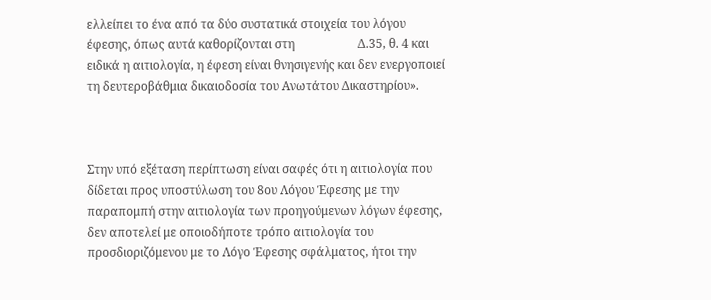ελλείπει το ένα από τα δύο συστατικά στοιχεία του λόγου έφεσης, όπως αυτά καθορίζονται στη                     Δ.35, θ. 4 και ειδικά η αιτιολογία, η έφεση είναι θνησιγενής και δεν ενεργοποιεί τη δευτεροβάθμια δικαιοδοσία του Ανωτάτου Δικαστηρίου».



Στην υπό εξέταση περίπτωση είναι σαφές ότι η αιτιολογία που δίδεται προς υποστύλωση του 8ου Λόγου Έφεσης με την παραπομπή στην αιτιολογία των προηγούμενων λόγων έφεσης, δεν αποτελεί με οποιοδήποτε τρόπο αιτιολογία του προσδιοριζόμενου με το Λόγο Έφεσης σφάλματος, ήτοι την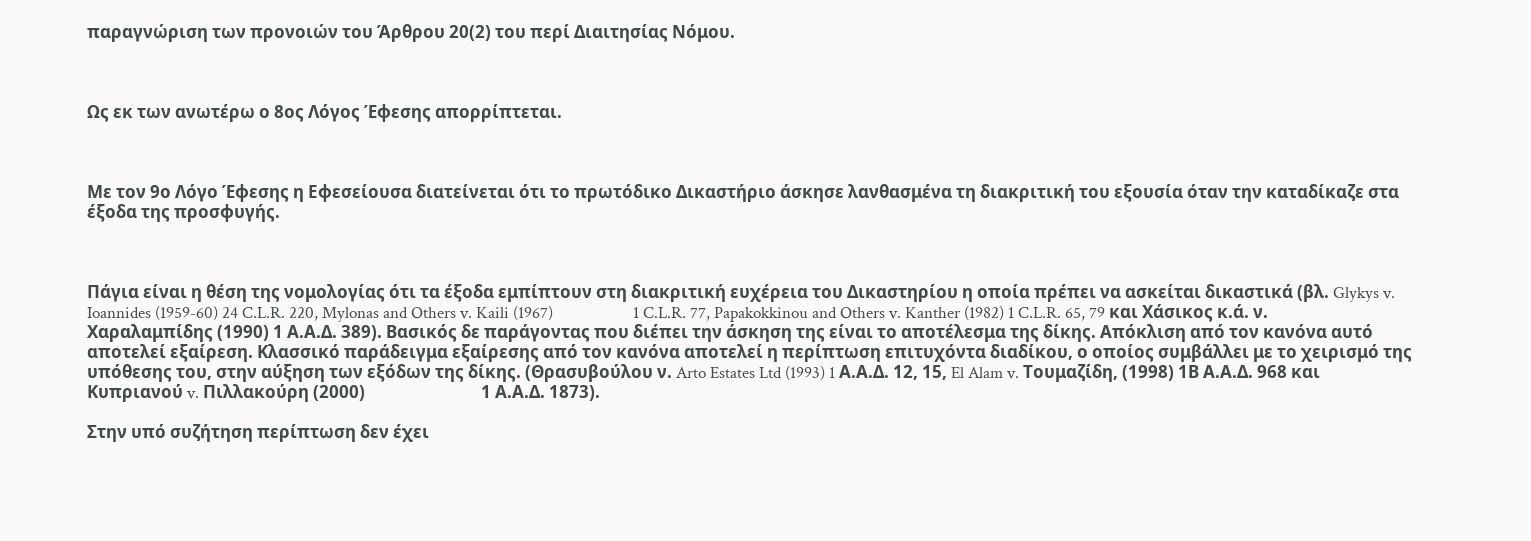παραγνώριση των προνοιών του Άρθρου 20(2) του περί Διαιτησίας Νόμου.



Ως εκ των ανωτέρω ο 8ος Λόγος Έφεσης απορρίπτεται.



Με τον 9ο Λόγο Έφεσης η Εφεσείουσα διατείνεται ότι το πρωτόδικο Δικαστήριο άσκησε λανθασμένα τη διακριτική του εξουσία όταν την καταδίκαζε στα έξοδα της προσφυγής.



Πάγια είναι η θέση της νομολογίας ότι τα έξοδα εμπίπτουν στη διακριτική ευχέρεια του Δικαστηρίου η οποία πρέπει να ασκείται δικαστικά (βλ. Glykys v. Ioannides (1959-60) 24 C.L.R. 220, Mylonas and Others v. Kaili (1967)                    1 C.L.R. 77, Papakokkinou and Others v. Kanther (1982) 1 C.L.R. 65, 79 και Χάσικος κ.ά. ν. Χαραλαμπίδης (1990) 1 Α.Α.Δ. 389). Βασικός δε παράγοντας που διέπει την άσκηση της είναι το αποτέλεσμα της δίκης. Απόκλιση από τον κανόνα αυτό αποτελεί εξαίρεση. Κλασσικό παράδειγμα εξαίρεσης από τον κανόνα αποτελεί η περίπτωση επιτυχόντα διαδίκου, ο οποίος συμβάλλει με το χειρισμό της υπόθεσης του, στην αύξηση των εξόδων της δίκης. (Θρασυβούλου ν. Arto Estates Ltd (1993) 1 Α.Α.Δ. 12, 15, El Alam v. Τουμαζίδη, (1998) 1Β Α.Α.Δ. 968 και Κυπριανού v. Πιλλακούρη (2000)                             1 Α.Α.Δ. 1873).

Στην υπό συζήτηση περίπτωση δεν έχει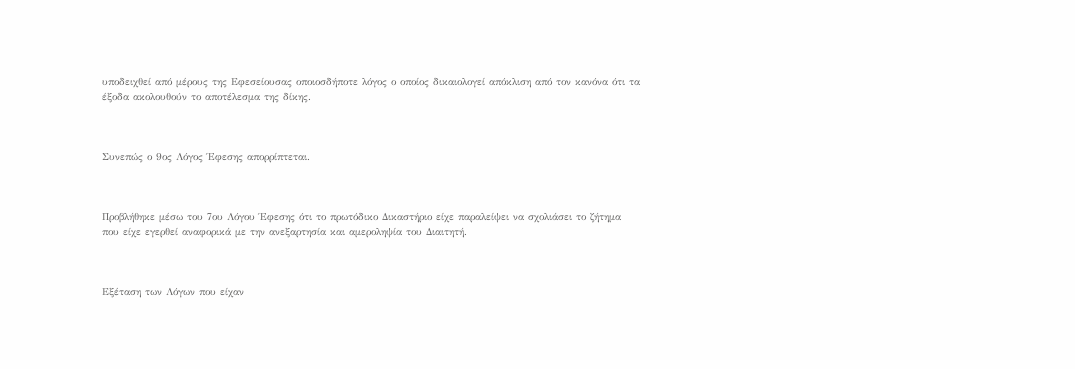υποδειχθεί από μέρους της Εφεσείουσας οποιοσδήποτε λόγος ο οποίος δικαιολογεί απόκλιση από τον κανόνα ότι τα έξοδα ακολουθούν το αποτέλεσμα της δίκης.



Συνεπώς ο 9ος Λόγος Έφεσης απορρίπτεται.



Προβλήθηκε μέσω του 7ου Λόγου Έφεσης ότι το πρωτόδικο Δικαστήριο είχε παραλείψει να σχολιάσει το ζήτημα που είχε εγερθεί αναφορικά με την ανεξαρτησία και αμεροληψία του Διαιτητή.



Εξέταση των Λόγων που είχαν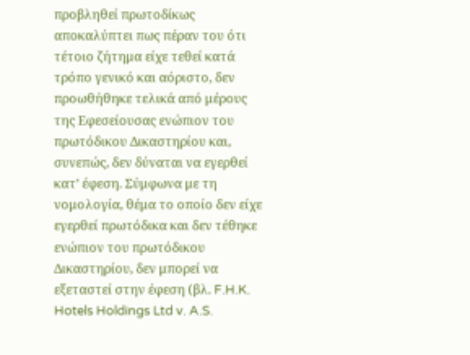προβληθεί πρωτοδίκως αποκαλύπτει πως πέραν του ότι τέτοιο ζήτημα είχε τεθεί κατά τρόπο γενικό και αόριστο, δεν προωθήθηκε τελικά από μέρους της Εφεσείουσας ενώπιον του πρωτόδικου Δικαστηρίου και, συνεπώς, δεν δύναται να εγερθεί κατ’ έφεση. Σύμφωνα με τη νομολογία, θέμα το οποίο δεν είχε εγερθεί πρωτόδικα και δεν τέθηκε ενώπιον του πρωτόδικου Δικαστηρίου, δεν μπορεί να εξεταστεί στην έφεση (βλ. F.H.K. Hotels Holdings Ltd v. A.S.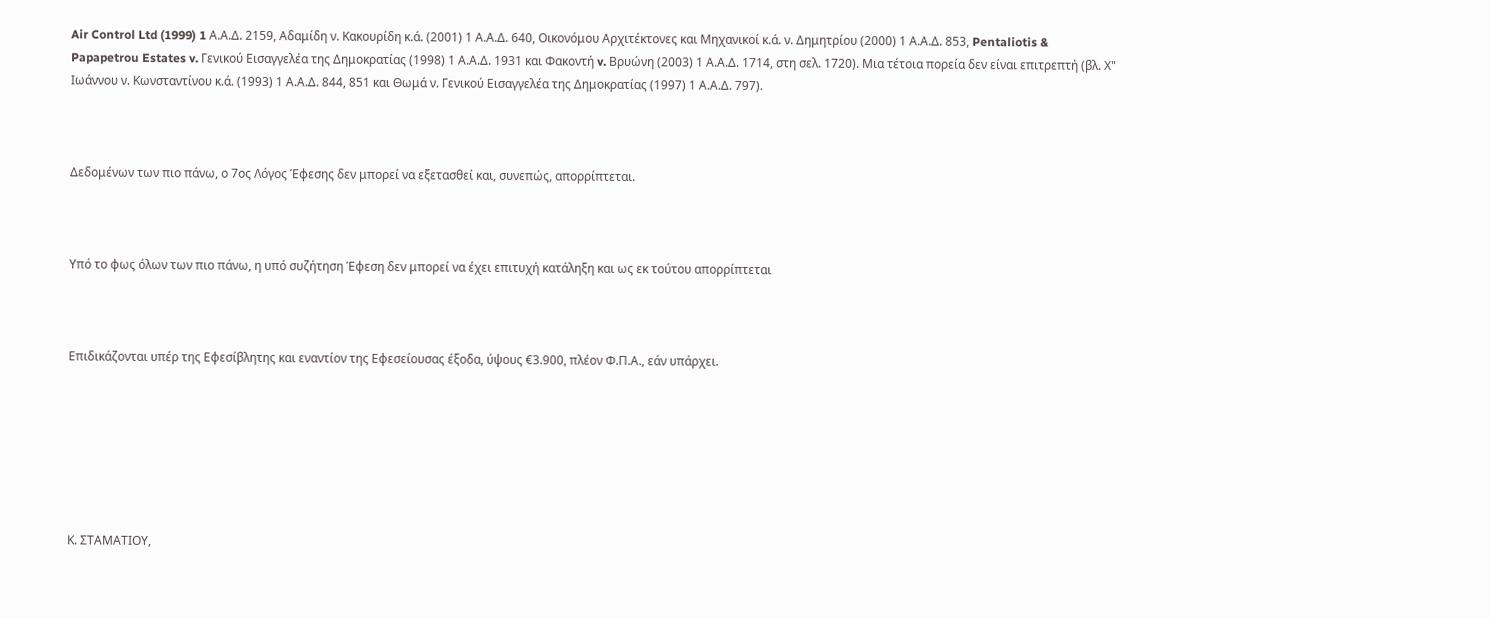Air Control Ltd (1999) 1 Α.Α.Δ. 2159, Αδαμίδη ν. Κακουρίδη κ.ά. (2001) 1 Α.Α.Δ. 640, Οικονόμου Αρχιτέκτονες και Μηχανικοί κ.ά. ν. Δημητρίου (2000) 1 Α.Α.Δ. 853, Pentaliotis & Papapetrou Estates v. Γενικού Εισαγγελέα της Δημοκρατίας (1998) 1 Α.Α.Δ. 1931 και Φακοντή v. Βρυώνη (2003) 1 Α.Α.Δ. 1714, στη σελ. 1720). Μια τέτοια πορεία δεν είναι επιτρεπτή (βλ. Χ" Ιωάννου ν. Κωνσταντίνου κ.ά. (1993) 1 Α.Α.Δ. 844, 851 και Θωμά ν. Γενικού Εισαγγελέα της Δημοκρατίας (1997) 1 Α.Α.Δ. 797).



Δεδομένων των πιο πάνω, ο 7ος Λόγος Έφεσης δεν μπορεί να εξετασθεί και, συνεπώς, απορρίπτεται.



Υπό το φως όλων των πιο πάνω, η υπό συζήτηση Έφεση δεν μπορεί να έχει επιτυχή κατάληξη και ως εκ τούτου απορρίπτεται



Επιδικάζονται υπέρ της Εφεσίβλητης και εναντίον της Εφεσείουσας έξοδα, ύψους €3.900, πλέον Φ.Π.Α., εάν υπάρχει.







Κ. ΣΤΑΜΑΤΙΟΥ,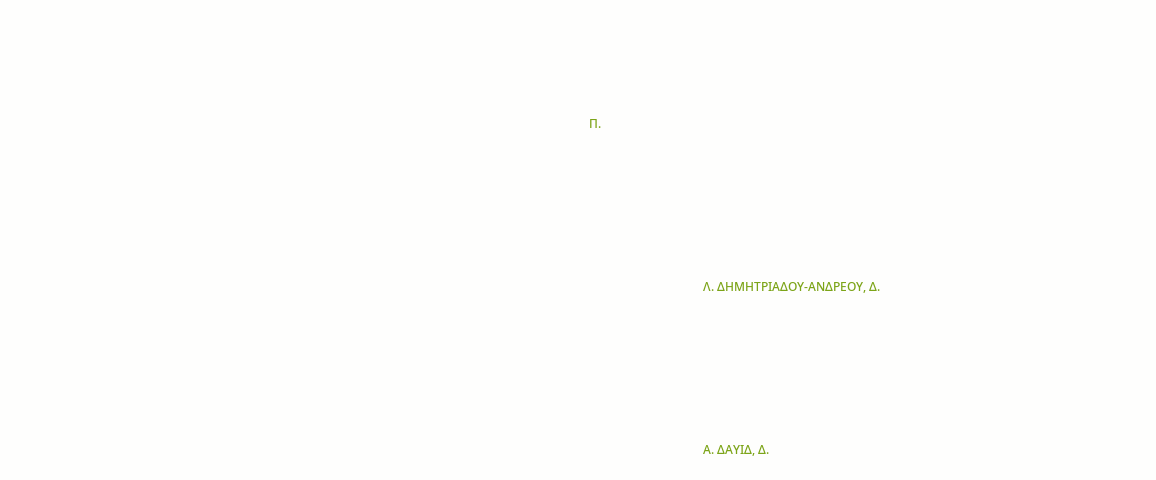Π.







                                      Λ. ΔΗΜΗΤΡΙΑΔΟΥ-ΑΝΔΡΕΟΥ, Δ.







                                      Α. ΔΑΥΙΔ, Δ.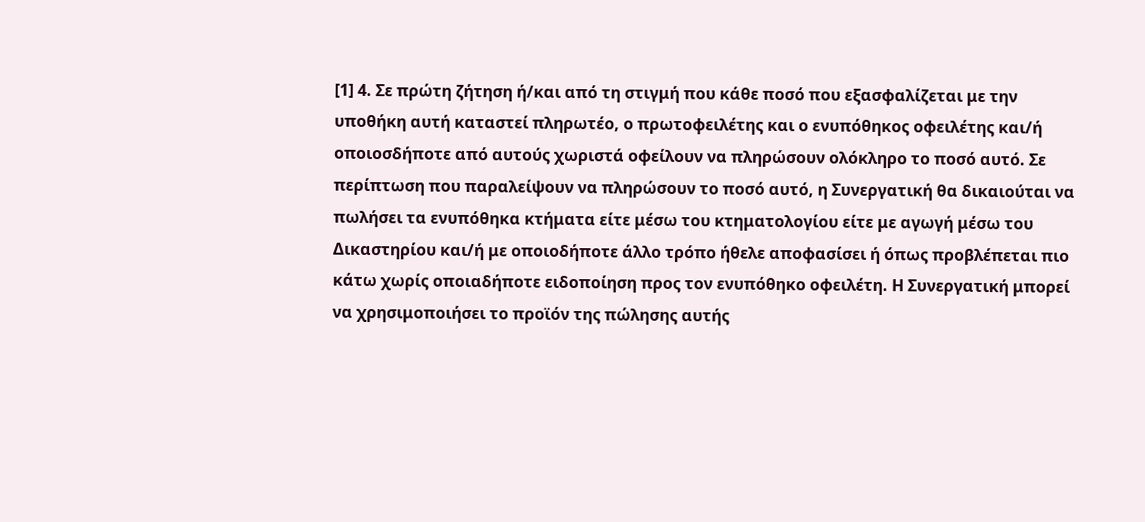[1] 4. Σε πρώτη ζήτηση ή/και από τη στιγμή που κάθε ποσό που εξασφαλίζεται με την υποθήκη αυτή καταστεί πληρωτέο, ο πρωτοφειλέτης και ο ενυπόθηκος οφειλέτης και/ή οποιοσδήποτε από αυτούς χωριστά οφείλουν να πληρώσουν ολόκληρο το ποσό αυτό. Σε περίπτωση που παραλείψουν να πληρώσουν το ποσό αυτό, η Συνεργατική θα δικαιούται να πωλήσει τα ενυπόθηκα κτήματα είτε μέσω του κτηματολογίου είτε με αγωγή μέσω του Δικαστηρίου και/ή με οποιοδήποτε άλλο τρόπο ήθελε αποφασίσει ή όπως προβλέπεται πιο κάτω χωρίς οποιαδήποτε ειδοποίηση προς τον ενυπόθηκο οφειλέτη. Η Συνεργατική μπορεί να χρησιμοποιήσει το προϊόν της πώλησης αυτής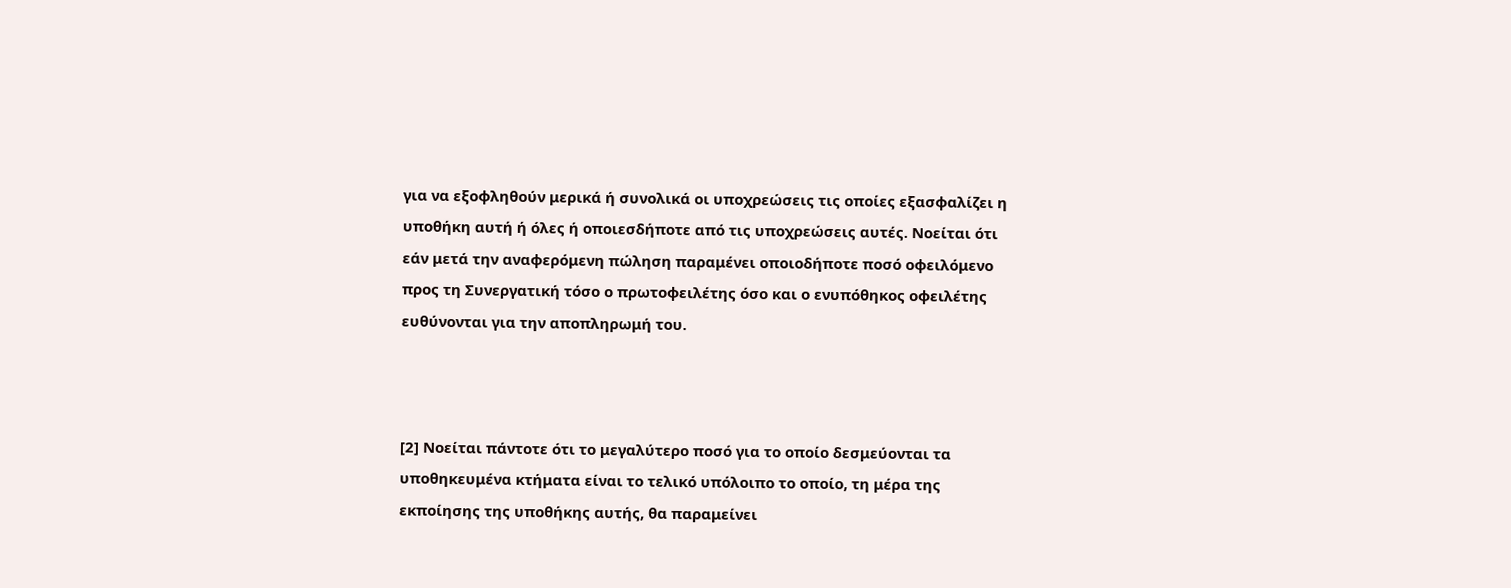για να εξοφληθούν μερικά ή συνολικά οι υποχρεώσεις τις οποίες εξασφαλίζει η υποθήκη αυτή ή όλες ή οποιεσδήποτε από τις υποχρεώσεις αυτές. Νοείται ότι εάν μετά την αναφερόμενη πώληση παραμένει οποιοδήποτε ποσό οφειλόμενο προς τη Συνεργατική τόσο ο πρωτοφειλέτης όσο και ο ενυπόθηκος οφειλέτης ευθύνονται για την αποπληρωμή του.



[2] Νοείται πάντοτε ότι το μεγαλύτερο ποσό για το οποίο δεσμεύονται τα υποθηκευμένα κτήματα είναι το τελικό υπόλοιπο το οποίο, τη μέρα της εκποίησης της υποθήκης αυτής, θα παραμείνει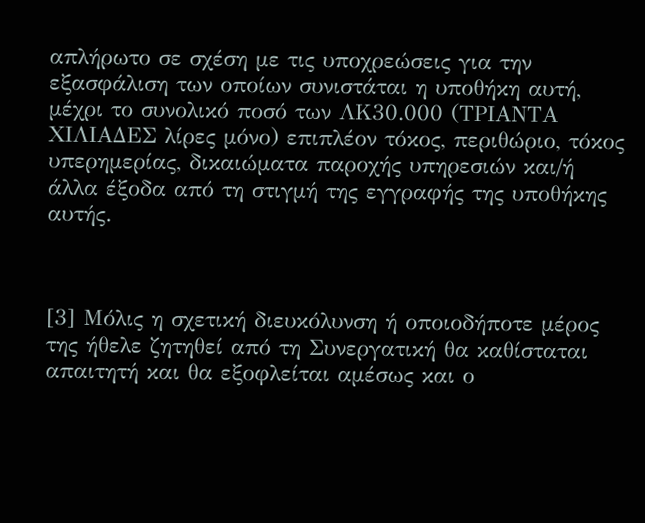απλήρωτο σε σχέση με τις υποχρεώσεις για την εξασφάλιση των οποίων συνιστάται η υποθήκη αυτή, μέχρι το συνολικό ποσό των ΛΚ30.000 (ΤΡΙΑΝΤΑ ΧΙΛΙΑΔΕΣ λίρες μόνο) επιπλέον τόκος, περιθώριο, τόκος υπερημερίας, δικαιώματα παροχής υπηρεσιών και/ή άλλα έξοδα από τη στιγμή της εγγραφής της υποθήκης αυτής.



[3] Μόλις η σχετική διευκόλυνση ή οποιοδήποτε μέρος της ήθελε ζητηθεί από τη Συνεργατική θα καθίσταται απαιτητή και θα εξοφλείται αμέσως και ο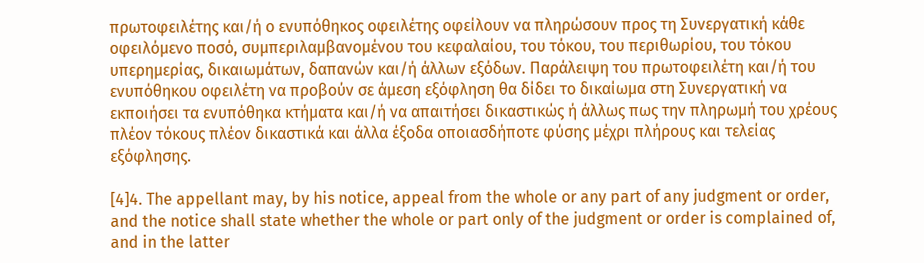πρωτοφειλέτης και/ή ο ενυπόθηκος οφειλέτης οφείλουν να πληρώσουν προς τη Συνεργατική κάθε οφειλόμενο ποσό, συμπεριλαμβανομένου του κεφαλαίου, του τόκου, του περιθωρίου, του τόκου υπερημερίας, δικαιωμάτων, δαπανών και/ή άλλων εξόδων. Παράλειψη του πρωτοφειλέτη και/ή του ενυπόθηκου οφειλέτη να προβούν σε άμεση εξόφληση θα δίδει το δικαίωμα στη Συνεργατική να εκποιήσει τα ενυπόθηκα κτήματα και/ή να απαιτήσει δικαστικώς ή άλλως πως την πληρωμή του χρέους πλέον τόκους πλέον δικαστικά και άλλα έξοδα οποιασδήποτε φύσης μέχρι πλήρους και τελείας εξόφλησης.

[4]4. The appellant may, by his notice, appeal from the whole or any part of any judgment or order, and the notice shall state whether the whole or part only of the judgment or order is complained of, and in the latter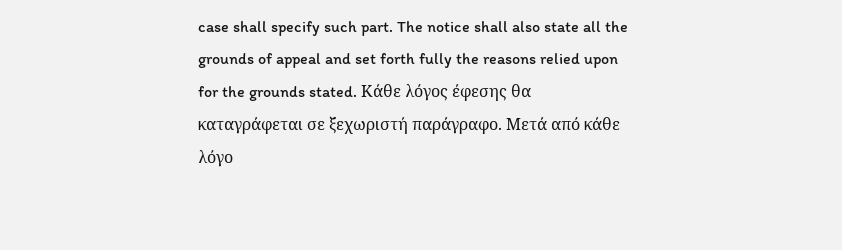case shall specify such part. The notice shall also state all the grounds of appeal and set forth fully the reasons relied upon for the grounds stated. Κάθε λόγος έφεσης θα καταγράφεται σε ξεχωριστή παράγραφο. Μετά από κάθε λόγο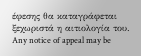έφεσης θα καταγράφεται ξεχωριστά η αιτιολογία του. Any notice of appeal may be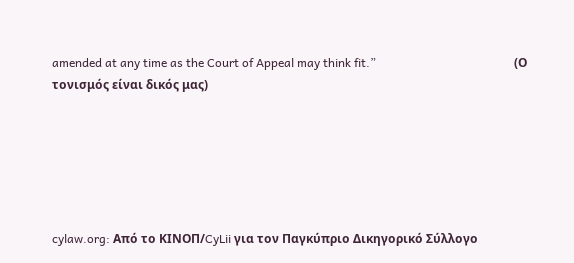amended at any time as the Court of Appeal may think fit.”                                              (Ο τονισμός είναι δικός μας)






cylaw.org: Από το ΚΙΝOΠ/CyLii για τον Παγκύπριο Δικηγορικό Σύλλογο